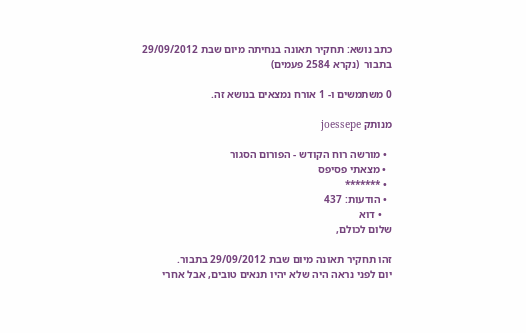כתב נושא: תחקיר תאונה בנחיתה מיום שבת 29/09/2012 בתבור  (נקרא 2584 פעמים)

0 משתמשים ו- 1 אורח נמצאים בנושא זה.

מנותק joessepe

  • מורשה רוח הקודש - הפורום הסגור
  • מצאתי פסיפס
  • *******
  • הודעות: 437
    • דוא
שלום לכולם,

זהו תחקיר תאונה מיום שבת 29/09/2012 בתבור.
יום לפני נראה היה שלא יהיו תנאים טובים, אבל אחרי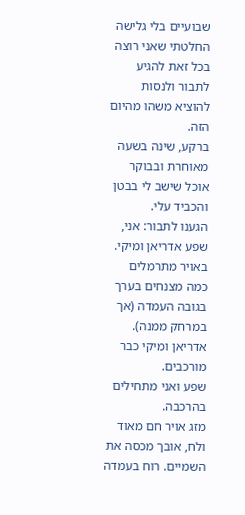שבועיים בלי גלישה החלטתי שאני רוצה בכל זאת להגיע לתבור ולנסות להוציא משהו מהיום הזה.
ברקע, שינה בשעה מאוחרת ובבוקר אוכל שישב לי בבטן והכביד עלי.
הגענו לתבור: אני, שפע אדריאן ומיקי. באויר מתרמלים כמה מצנחים בערך בגובה העמדה (אך במרחק ממנה). אדריאן ומיקי כבר מורכבים.
שפע ואני מתחילים בהרכבה.
מזג אויר חם מאוד ולח, אובך מכסה את השמיים. רוח בעמדה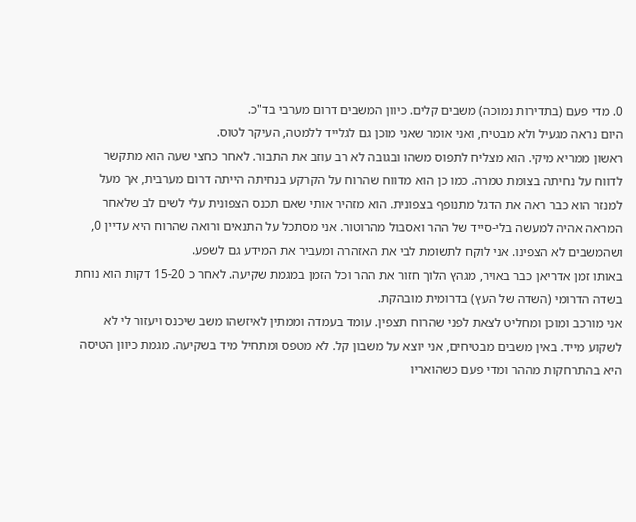0. מדי פעם (בתדירות נמוכה) משבים קלים. כיוון המשבים דרום מערבי בד"כ.
היום נראה מגעיל ולא מבטיח, ואני אומר שאני מוכן גם לגלייד ללמטה, העיקר לטוס.
ראשון ממריא מיקי. הוא מצליח לתפוס משהו ובגובה לא רב עוזב את התבור. לאחר כחצי שעה הוא מתקשר לדווח על נחיתה בצומת טמרה. כמו כן הוא מדווח שהרוח על הקרקע בנחיתה הייתה דרום מערבית, אך מעל למנזר הוא כבר ראה את הדגל מתנופף בצפונית. הוא מזהיר אותי שאם תכנס הצפונית עלי לשים לב שלאחר המראה אהיה למעשה בלי-סייד של ההר ואסבול מהרוטור. אני מסתכל על התנאים ורואה שהרוח היא עדיין 0, ושהמשבים לא הצפינו. אני לוקח לתשומת לבי את האזהרה ומעביר את המידע גם לשפע.
באותו זמן אדריאן כבר באויר, מגהץ הלוך חזור את ההר וכל הזמן במגמת שקיעה. לאחר כ 15-20 דקות הוא נוחת בשדה הדרומי (השדה של העץ) בדרומית מובהקת.
אני מורכב ומוכן ומחליט לצאת לפני שהרוח תצפין. עומד בעמדה וממתין לאיזשהו משב שיכנס ויעזור לי לא לשקוע מייד. באין משבים מבטיחים, אני יוצא על משבון קל. לא מטפס ומתחיל מיד בשקיעה. מגמת כיוון הטיסה היא בהתרחקות מההר ומדי פעם כשהואריו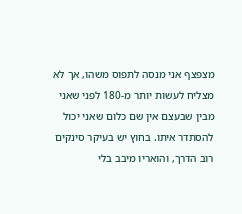מצפצף אני מנסה לתפוס משהו, אך לא מצליח לעשות יותר מ-180 לפני שאני מבין שבעצם אין שם כלום שאני יכול להסתדר איתו. בחוץ יש בעיקר סינקים רוב הדרך, והואריו מיבב בלי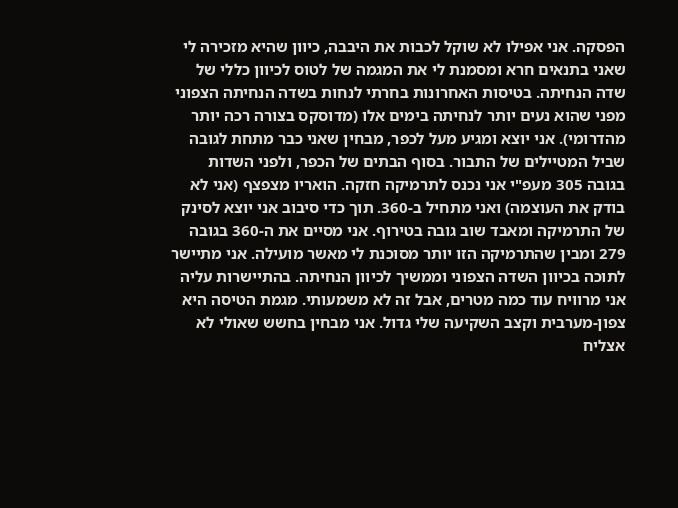הפסקה. אני אפילו לא שוקל לכבות את היבבה, כיוון שהיא מזכירה לי שאני בתנאים חרא ומסמנת לי את המגמה של לטוס לכיוון כללי של שדה הנחיתה. בטיסות האחרונות בחרתי לנחות בשדה הנחיתה הצפוני מפני שהוא נעים יותר לנחיתה בימים אלו (מדוסקס בצורה רכה יותר מהדרומי). אני יוצא ומגיע מעל לכפר, מבחין שאני כבר מתחת לגובה שביל המטיילים של התבור. בסוף הבתים של הכפר, ולפני השדות בגובה 305 מעפ"י אני נכנס לתרמיקה חזקה. הואריו מצפצף (אני לא בודק את העוצמה) ואני מתחיל ב-360. תוך כדי סיבוב אני יוצא לסינק של התרמיקה ומאבד שוב גובה בטירוף. אני מסיים את ה-360 בגובה 279 ומבין שהתרמיקה הזו יותר מסוכנת לי מאשר מועילה. אני מתיישר לתוכה בכיוון השדה הצפוני וממשיך לכיוון הנחיתה. בהתיישרות עליה אני מרוויח עוד כמה מטרים, אבל זה לא משמעותי. מגמת הטיסה היא צפון-מערבית וקצב השקיעה שלי גדול. אני מבחין בחשש שאולי לא אצליח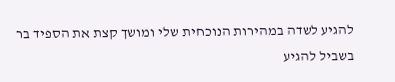להגיע לשדה במהירות הנוכחית שלי ומושך קצת את הספיד בר בשביל להגיע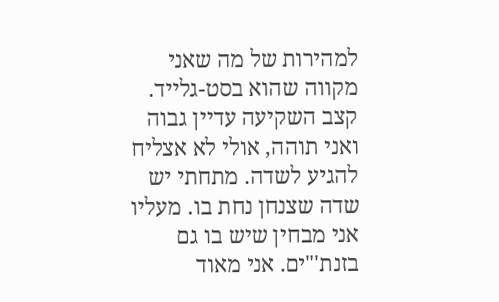למהירות של מה שאני מקווה שהוא בסט-גלייד. קצב השקיעה עדיין גבוה ואני תוהה, אולי לא אצליח להגיע לשדה. מתחתי יש שדה שצנחן נחת בו. מעליו אני מבחין שיש בו גם בזנת'"ים. אני מאוד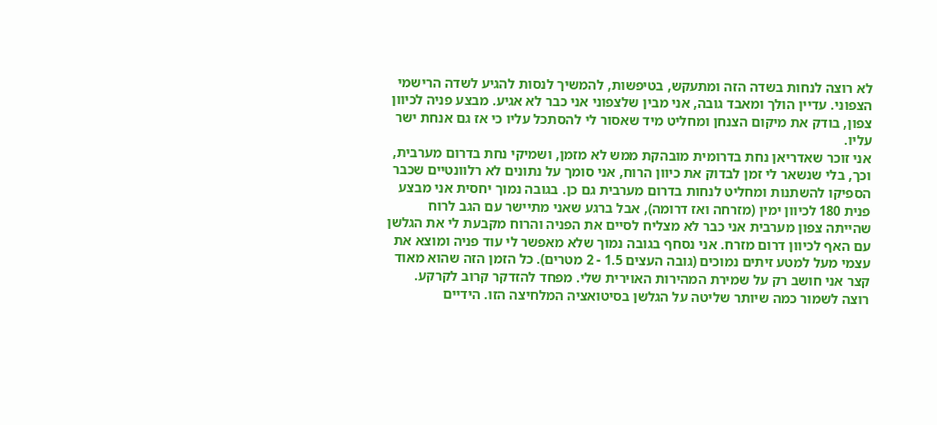לא רוצה לנחות בשדה הזה ומתעקש, בטיפשות, להמשיך לנסות להגיע לשדה הרישמי הצפוני. עדיין הולך ומאבד גובה, אני מבין שלצפוני אני כבר לא אגיע. מבצע פניה לכיוון צפון, בודק את מיקום הצנחן ומחליט מיד שאסור לי להסתכל עליו כי אז גם אנחת ישר עליו.
אני זוכר שאדריאן נחת בדרומית מובהקת ממש לא מזמן, ושמיקי נחת בדרום מערבית, וכך, בלי שנשאר לי זמן לבדוק את כיוון הרוח, אני סומך על נתונים לא רלוונטיים שכבר הספיקו להשתנות ומחליט לנחות בדרום מערבית גם כן. בגובה נמוך יחסית אני מבצע פנית 180 לכיוון ימין (מזרחה ואז דרומה), אבל ברגע שאני מתיישר עם הגב לרוח שהייתה צפון מערבית אני כבר לא מצליח לסיים את הפניה והרוח מקבעת לי את הגלשן עם האף לכיוון דרום מזרח. אני נסחף בגובה נמוך שלא מאפשר לי עוד פניה ומוצא את עצמי מעל למטע זיתים נמוכים (גובה העצים 1.5 - 2 מטרים). כל הזמן הזה שהוא מאוד קצר אני חושב רק על שמירת המהירות האוירית שלי. מפחד להזדקר קרוב לקרקע. רוצה לשמור כמה שיותר שליטה על הגלשן בסיטואציה המלחיצה הזו. הידיים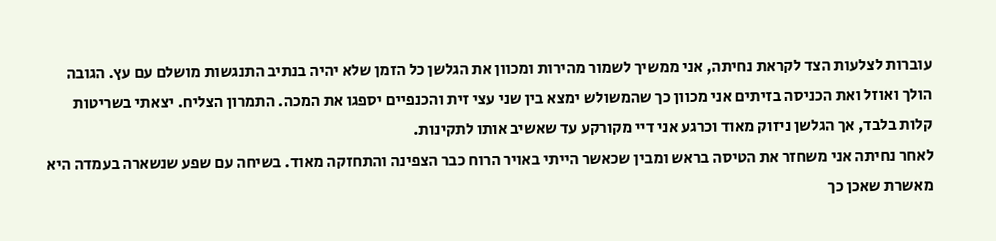עוברות לצלעות הצד לקראת נחיתה, אני ממשיך לשמור מהירות ומכוון את הגלשן כל הזמן שלא יהיה בנתיב התנגשות מושלם עם עץ. הגובה הולך ואוזל ואת הכניסה בזיתים אני מכוון כך שהמשולש ימצא בין שני עצי זית והכנפיים יספגו את המכה. התמרון הצליח. יצאתי בשריטות קלות בלבד, אך הגלשן ניזוק מאוד וכרגע אני דיי מקורקע עד שאשיב אותו לתקינות.
לאחר נחיתה אני משחזר את הטיסה בראש ומבין שכאשר הייתי באויר הרוח כבר הצפינה והתחזקה מאוד. בשיחה עם שפע שנשארה בעמדה היא מאשרת שאכן כך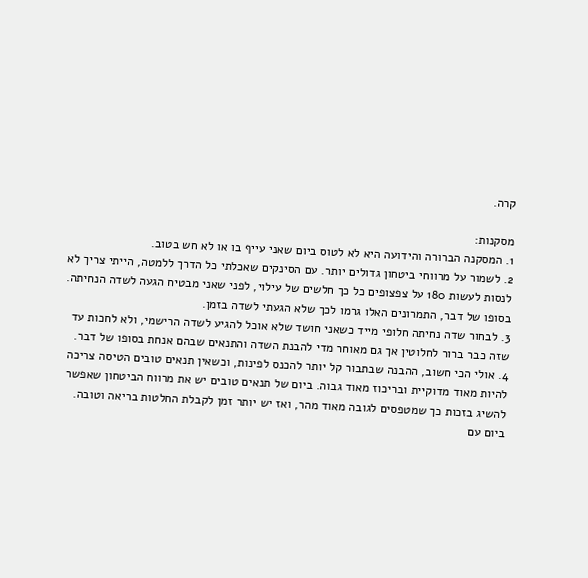קרה.

מסקנות:
1. המסקנה הברורה והידועה היא לא לטוס ביום שאני עייף בו או לא חש בטוב.
2. לשמור על מרווחי ביטחון גדולים יותר. עם הסינקים שאכלתי כל הדרך ללמטה, הייתי צריך לא לנסות לעשות 180 על צפצופים כל כך חלשים של עילוי, לפני שאני מבטיח הגעה לשדה הנחיתה. בסופו של דבר, התמרונים האלו גרמו לכך שלא הגעתי לשדה בזמן.
3. לבחור שדה נחיתה חלופי מייד כשאני חושד שלא אוכל להגיע לשדה הרישמי, ולא לחכות עד שזה כבר ברור לחלוטין אך גם מאוחר מדי להבנת השדה והתנאים שבהם אנחת בסופו של דבר.
4. אולי הכי חשוב, ההבנה שבתבור קל יותר להכנס לפינות, וכשאין תנאים טובים הטיסה צריכה להיות מאוד מדוקיית ובריכוז מאוד גבוה. ביום של תנאים טובים יש את מרווח הביטחון שאפשר להשיג בזכות כך שמטפסים לגובה מאוד מהר, ואז יש יותר זמן לקבלת החלטות בריאה וטובה. ביום עם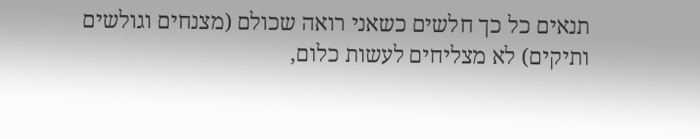תנאים כל כך חלשים כשאני רואה שכולם (מצנחים וגולשים ותיקים) לא מצליחים לעשות כלום,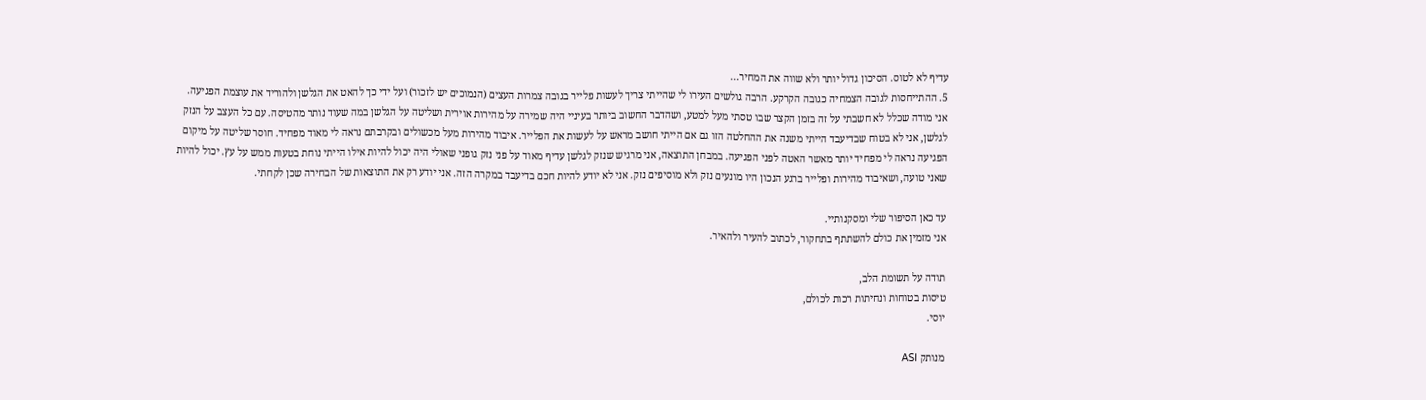עדיף לא לטוס. הסיכון גדול יותר ולא שווה את המחיר...
5. ההתייחסות לגובה הצמחיה כגובה הקרקע. הרבה גולשים העירו לי שהייתי צריך לעשות פלייר בגובה צמרות העצים (הנמוכים יש לזכור) ועל ידי כך להאט את הגלשן ולהוריד את עוצמת הפגיעה. אני מודה שכלל לא חשבתי על זה בזמן הקצר שבו טסתי מעל למטע, ושהדבר החשוב ביותר בעיניי היה שמירה על מהירות אוירית ושליטה על הגלשן במה שעוד נותר מהטיסה. עם כל העצב על הנזק לגלשן, אני לא בטוח שבדיעבד הייתי משנה את ההחלטה הזו גם אם הייתי חושב מראש על לעשות את הפלייר. איבוד מהירות מעל מכשולים ובקרבתם נראה לי מאוד מפחיד. חוסר שליטה על מיקום הפגיעה נראה לי מפחיד יותר מאשר האטה לפני הפגיעה. במבחן התוצאה, אני מרגיש שנזק לגלשן עדיף מאוד על פני נזק גופני שאולי היה יכול להיות אילו הייתי נוחת בטעות ממש על עץ. יכול להיות שאני טועה, ושאיבוד מהירות ופלייר ברגע הנכון היו מונעים נזק ולא מוסיפים נזק. אני לא יודע להיות חכם בדיעבד במקרה הזה. אני יודע רק את התוצאות של הבחירה שכן לקחתי.

עד כאן הסיפור שלי ומסקנותיי.
אני מזמין את כולם להשתתף בתחקור, לכתוב להעיר ולהאיר.

תודה על תשומת הלב,
טיסות בטוחות ונחיתות רכות לכולם,
יוסי.

מנותק ASI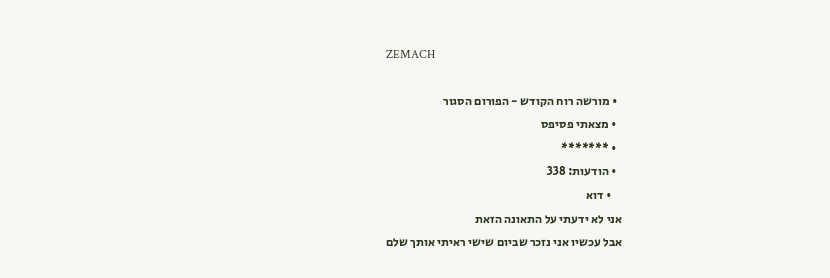ZEMACH

  • מורשה רוח הקודש - הפורום הסגור
  • מצאתי פסיפס
  • *******
  • הודעות: 338
    • דוא
אני לא ידעתי על התאונה הזאת
אבל עכשיו אני נזכר שביום שישי ראיתי אותך שלם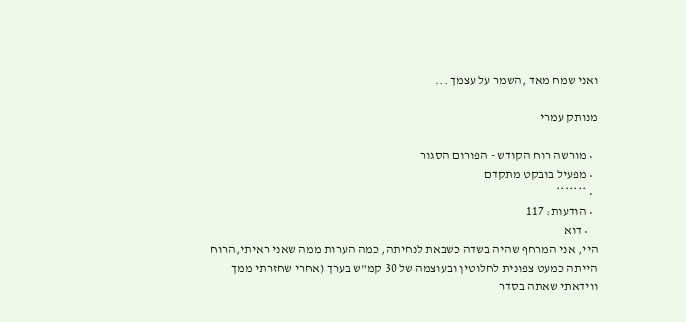ואני שמח מאד ,השמר על עצמך ...

מנותק עמרי

  • מורשה רוח הקודש - הפורום הסגור
  • מפעיל בובקט מתקדם
  • *******
  • הודעות: 117
    • דוא
היי, אני המרחף שהיה בשדה כשבאת לנחיתה, כמה הערות ממה שאני ראיתי,הרוח הייתה כמעט צפונית לחלוטין ובעוצמה של 30 קמ"ש בערך (אחרי שחזרתי ממך ווידאתי שאתה בסדר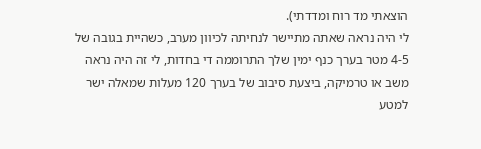הוצאתי מד רוח ומדדתי).
לי היה נראה שאתה מתיישר לנחיתה לכיוון מערב, כשהיית בגובה של 4-5 מטר בערך כנף ימין שלך התרוממה די בחדות, לי זה היה נראה משב או טרמיקה, ביצעת סיבוב של בערך 120 מעלות שמאלה ישר למטע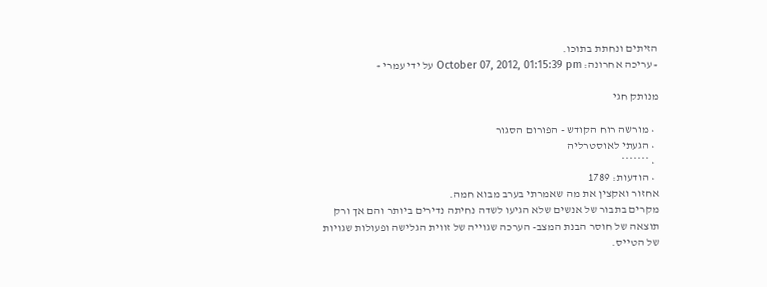הזיתים ונחתת בתוכו.
« עריכה אחרונה: October 07, 2012, 01:15:39 pm על ידי עמרי »

מנותק חגי

  • מורשה רוח הקודש - הפורום הסגור
  • הגעתי לאוסטרליה
  • *******
  • הודעות: 1789
אחזור ואקצין את מה שאמרתי בערב מבוא חמה.
מקרים בתבור של אנשים שלא הגיעו לשדה נחיתה נדירים ביותר והם אך ורק תוצאה של חוסר הבנת המצב- הערכה שגוייה של זווית הגלישה ופעולות שגויות של הטייס.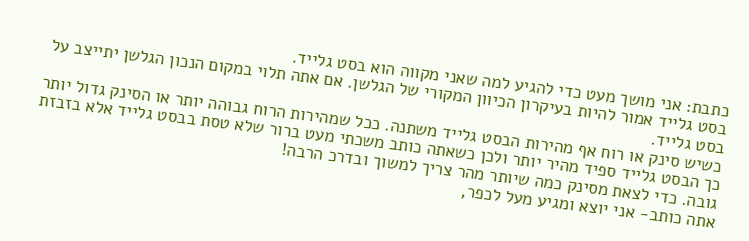כתבת: אני מושך מעט כדי להגיע למה שאני מקווה הוא בסט גלייד.
בסט גלייד אמור להיות בעיקרון הכיוון המקורי של הגלשן. אם אתה תלוי במקום הנכון הגלשן יתייצב על בסט גלייד.
כשיש סינק או רוח אף מהירות הבסט גלייד משתנה. ככל שמהירות הרוח גבוהה יותר או הסינק גדול יותר כך הבסט גלייד ספיד מהיר יותר ולכן כשאתה כותב משכתי מעט ברור שלא טסת בבסט גלייד אלא בזבזת גובה. כדי לצאת מסינק כמה שיותר מהר צריך למשוך ובדרכ הרבה!
אתה כותב- אני יוצא ומגיע מעל לכפר,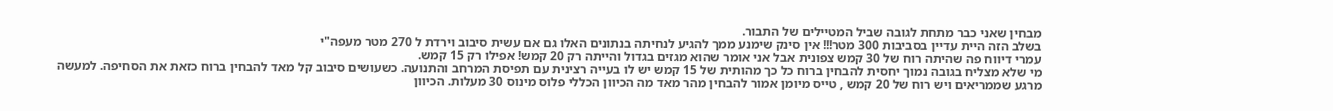מבחין שאני כבר מתחת לגובה שביל המטיילים של התבור.
בשלב הזה היית עדיין בסביבות 300 מטר!!! אין סינק שימנע ממך להגיע לנחיתה בנתונים האלו גם אם עשית סיבוב וירדת ל 270 מטר מעפה"י
עמרי דיווח פה שהיתה רוח של 30 קמש צפונית אבל אני אומר שהוא מגזים בגדול והייתה רק 20 קמש! אפילו רק 15 קמש.
מי שלא מצליח בגובה נמוך יחסית להבחין ברוח כל כך מהותית של 15 קמש יש לו בעייה רצינית עם תפיסת המרחב והתנועה. כשעושים סיבוב קל מאד להבחין ברוח כזאת את הסחיפה. למעשה מרגע שממריאים ויש רוח של 20 קמש , טייס מיומן אמור להבחין מהר מאד מה הכיוון הכללי פלוס מינוס 30 מעלות. הכיוון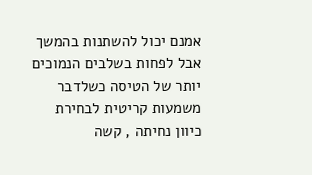אמנם יכול להשתנות בהמשך אבל לפחות בשלבים הנמוכים יותר של הטיסה כשלדבר משמעות קריטית לבחירת כיוון נחיתה , קשה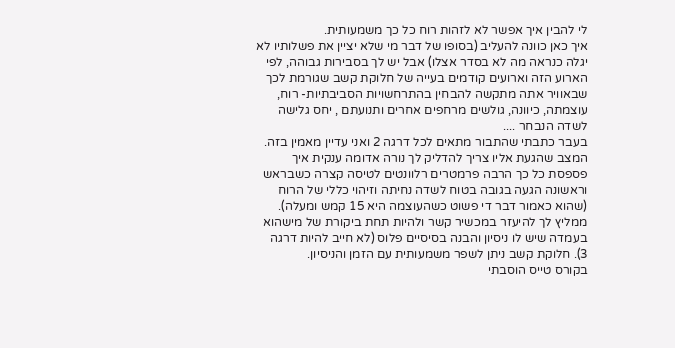לי להבין איך אפשר לא לזהות רוח כל כך משמעותית.
איך כאן כוונה להעליב (בסופו של דבר מי שלא יציין את פשלותיו לא יגלה כנראה מה לא בסדר אצלו) אבל יש לך בסבירות גבוהה, לפי הארוע הזה וארועים קודמים בעייה של חלוקת קשב שגורמת לכך שבאוויר אתה מתקשה להבחין בהתרחשויות הסביבתיות- רוח, עוצמתה, כיוונה, גולשים מרחפים אחרים ותנועתם , יחס גלישה לשדה הנבחר ....
בעבר כתבתי שהתבור מתאים לכל דרגה 2 ואני עדיין מאמין בזה. המצב שהגעת אליו צריך להדליק לך נורה אדומה ענקית איך פספסת כל כך הרבה פרמטרים רלוונטים לטיסה קצרה כשבראש וראשונה הגעה בגובה בטוח לשדה נחיתה וזיהוי כללי של הרוח (שהוא כאמור דבר די פשוט כשהעוצמה היא 15 קמש ומעלה).
ממליץ לך להיעזר במכשיר קשר ולהיות תחת ביקורת של מישהוא בעמדה שיש לו ניסיון והבנה בסיסיים פלוס (לא חייב להיות דרגה 3). חלוקת קשב ניתן לשפר משמעותית עם הזמן והניסיון.
בקורס טייס הוסבתי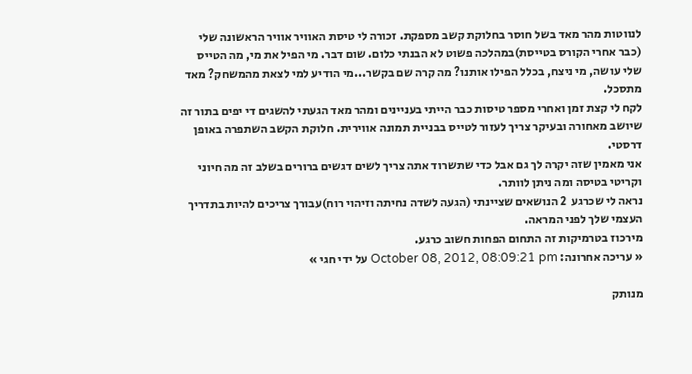לנווטות מהר מאד בשל חוסר בחלוקת קשב מספקת. זכורה לי טיסת האוויר אוויר הראשונה שלי (כבר אחרי הקורס בטייסת)במהלכה פשוט לא הבנתי כלום. שום דבר. מי הפיל את מי, מה הטייס שלי עושה, מי ניצח, בכלל הפילו אותנו? מה קרה שם בקשר...מי הודיע למי לצאת מהמשחק? מאד מתסכל.
לקח לי קצת זמן ואחרי מספר טיסות כבר הייתי בעניינים ומהר מאד הגעתי להשגים די יפים בתור זה שיושב מאחורה ובעיקר צריך לעזור לטייס בבניית תמונה אווירית. חלוקת הקשב השתפרה באופן דרסטי.
אני מאמין שזה יקרה לך גם אבל כדי שתשרוד אתה צריך לשים דגשים ברורים בשלב זה מה חיוני וקריטי בטיסה ומה ניתן לוותר.
נראה לי שכרגע  2 הנושאים שציינתי (הגעה לשדה נחיתה וזיהוי רוח)עבורך צריכים להיות בתדריך העצמי שלך לפני המראה.
מירכוז בטרמיקות זה התחום הפחות חשוב כרגע.
« עריכה אחרונה: October 08, 2012, 08:09:21 pm על ידי חגי »

מנותק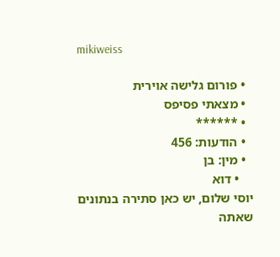mikiweiss

  • פורום גלישה אוירית
  • מצאתי פסיפס
  • ******
  • הודעות: 456
  • מין: בן
    • דוא
יוסי שלום, יש כאן סתירה בנתונים שאתה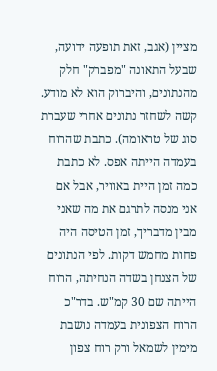מציין (אגב, זאת תופעה ידועה, שבעל התאונה "מפברק" חלק מהנתונים, והיברוק הוא לא מודע. קשה לשחזר נתונים אחרי שעברת סוג של טראומה). כתבת שהרוח בעמדה הייתה אפס. לא כתבת כמה זמן היית באוויר, אבל אם אני מנסה לתרגם את מה שאני מבין מדבריך, זמן הטיסה היה פחות מחמש דקות. לפי הנתונים של הצנחן בשדה הנחיתה, הרוח הייתה שם 30 קמ"ש. בדר"כ הרוח הצפונית בעמדה נושבת מימין לשמאל ורק רוח צפון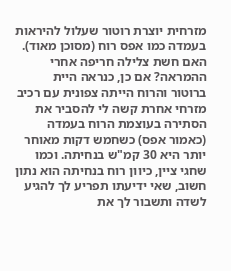מזרחית יוצרת רוטור שעלול להיראות בעמדה כמו אפס רוח (מסוכן מאוד). האם חשת צלילה חריפה אחרי ההמראה? אם כן, כנראה היית ברוטור והרוח הייתה צפונית עם רכיב מזרחי אחרת קשה לי להסביר את הסתירה בעוצמת הרוח בעמדה (כאמור אפס) כשחמש דקות מאוחר יותר היא 30 קמ"ש בנחיתה. וכמו שחגי ציין, כיוון רוח בנחיתה הוא נתון חשוב, שאי ידיעתו תפריע לך להגיע לשדה ותשבור לך את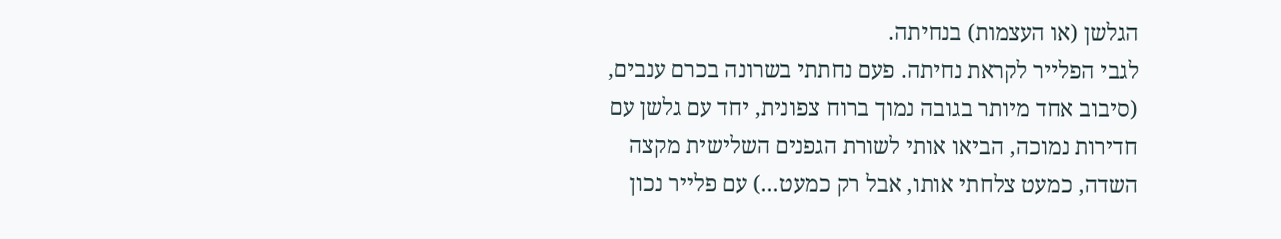הגלשן (או העצמות) בנחיתה.
לגבי הפלייר לקראת נחיתה. פעם נחתתי בשרונה בכרם ענבים, (סיבוב אחד מיותר בגובה נמוך ברוח צפונית, יחד עם גלשן עם חדירות נמוכה, הביאו אותי לשורת הגפנים השלישית מקצה השדה, כמעט צלחתי אותו, אבל רק כמעט...) עם פלייר נכון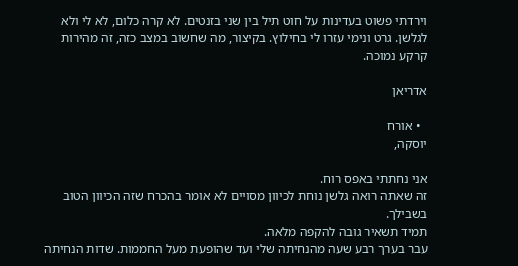וירדתי פשוט בעדינות על חוט תיל בין שני בזנטים. לא קרה כלום, לא לי ולא לגלשן. גרט ונימי עזרו לי בחילוץ. בקיצור, מה שחשוב במצב כזה, זה מהירות קרקע נמוכה.

אדריאן

  • אורח
יוסקה,

אני נחתתי באפס רוח.
זה שאתה רואה גלשן נוחת לכיוון מסויים לא אומר בהכרח שזה הכיוון הטוב בשבילך.
תמיד תשאיר גובה להקפה מלאה.
עבר בערך רבע שעה מהנחיתה שלי ועד שהופעת מעל החממות. שדות הנחיתה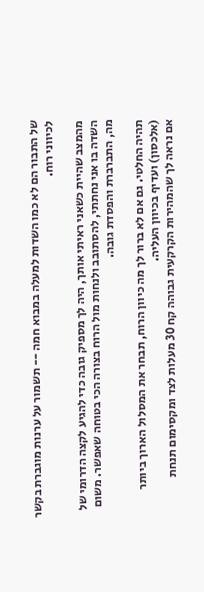של התבור הם לא כמו השדות למעלה במבוא חמה -- תשמור על ערנות מוגברת בקשר לכיווני רוח.

מהמצב שהיית כשאני ראיתי אותך, היה לך מספיק גובה כדי להגיע לקצה הדרומי של השדה בו אני נחתתי, להסתובב ולנחות מול הרוח בצורה הכי בטוחה שאפשר. משום מה, התברברת והפסדת גובה.

תהיה החלטי. גם אם לא ברור לך מה כיוון הרוח, תבחר את המסלול הארוך ביותר (אלכסון) ועדיף בכיוון העליה.
אם נראה לך שהמהירות הקרקעית גבוהה קח 30 מעלות לצד ומקסימום תנחת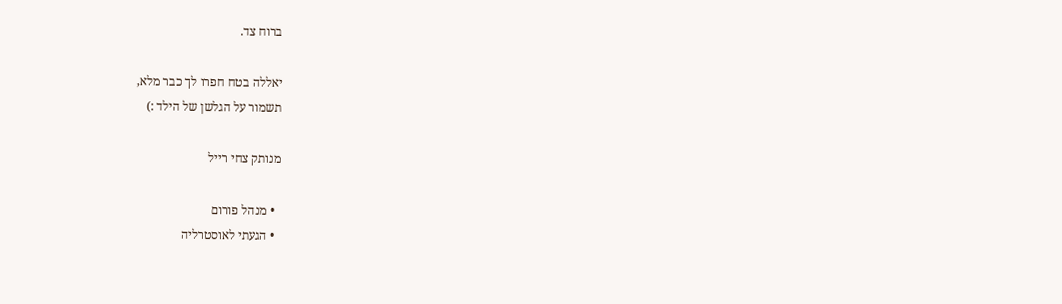ברוח צד.

יאללה בטח חפרו לך כבר מלא,
תשמור על הגלשן של הילד :)

מנותק צחי רייל

  • מנהל פורום
  • הגעתי לאוסטרליה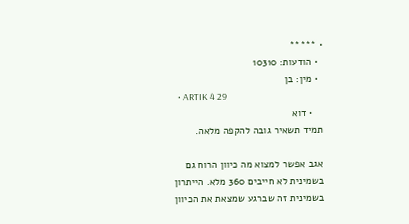• *****
  • הודעות: 10310
  • מין: בן
  • ARTIK 4 29
    • דוא
תמיד תשאיר גובה להקפה מלאה.

אגב אפשר למצוא מה כיוון הרוח גם בשמינית לא חייבים 360 מלא. הייתרון בשמינית זה שברגע שמצאת את הכיוון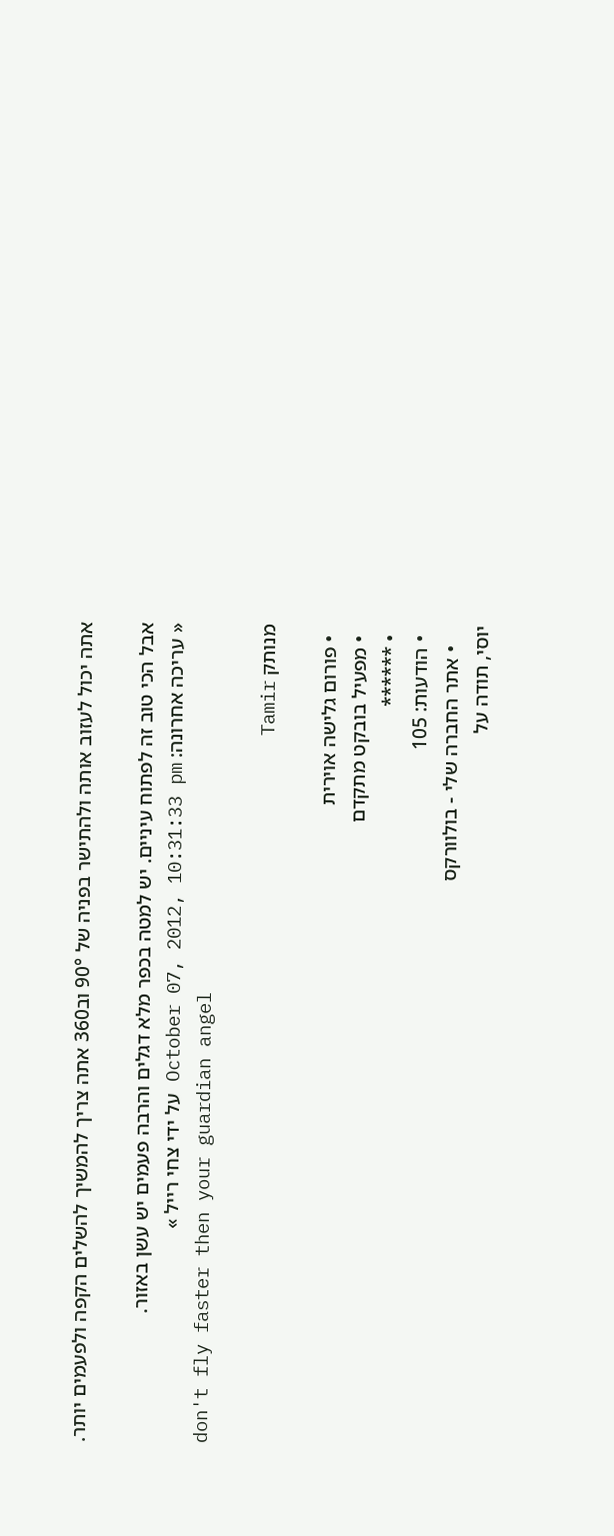אתה יכול לעזוב אותה ולהתישר בפניה של 90° וב360 אתה צריך להמשיך להשלים הקפה ולפעמים יותר.

אבל הכי טוב זה לפתוח עיניים. יש למטה בכפר מלא דגלים והרבה פעמים יש עשן באזור.
« עריכה אחרונה: October 07, 2012, 10:31:33 pm על ידי צחי רייל »
don't fly faster then your guardian angel

מנותק Tamir

  • פורום גלישה אוירית
  • מפעיל בובקט מתקדם
  • ******
  • הודעות: 105
    • אתר החברה שלי - בולוורקס
יוסי, תודה על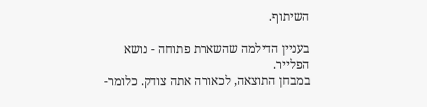השיתוף.

בעניין הדילמה שהשארת פתוחה - נושא הפלייר.
במבחן התוצאה, לכאורה אתה צודק. כלומר-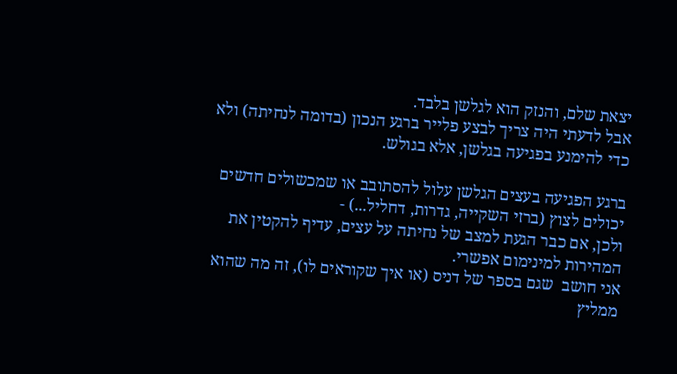יצאת שלם, והנזק הוא לגלשן בלבד.
אבל לדעתי היה צריך לבצע פלייר ברגע הנכון (בדומה לנחיתה) ולא כדי להימנע בפגיעה בגלשן, אלא בגולש.

ברגע הפגיעה בעצים הגלשן עלול להסתובב או שמכשולים חדשים יכולים לצוץ (ברזי השקייה, גדרות, דחליל...) -
ולכן, אם כבר הגעת למצב של נחיתה על עצים, עדיף להקטין את המהירות למינימום אפשרי.
אני חושב  שגם בספר של דניס (או איך שקוראים לו), זה מה שהוא ממליץ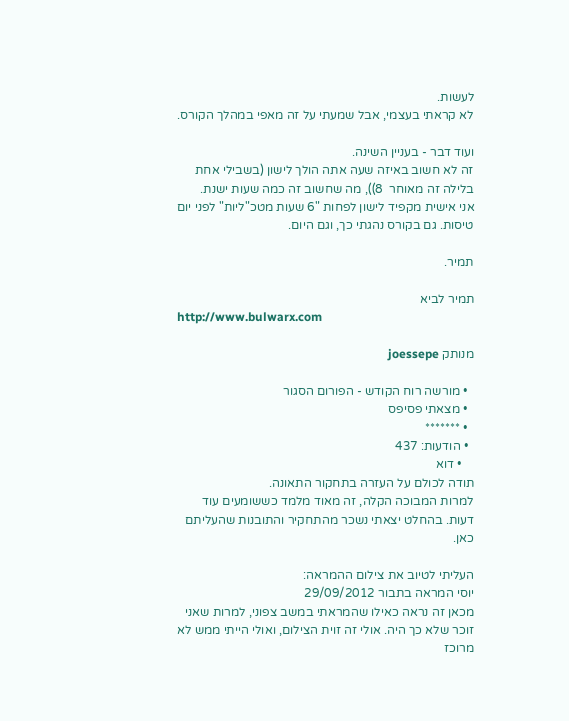לעשות.
לא קראתי בעצמי, אבל שמעתי על זה מאפי במהלך הקורס.

ועוד דבר - בעניין השינה.
זה לא חשוב באיזה שעה אתה הולך לישון (בשבילי אחת בלילה זה מאוחר  8)), מה שחשוב זה כמה שעות ישנת.
אני אישית מקפיד לישון לפחות "6 שעות מטכ"ליות" לפני יום טיסות. גם בקורס נהגתי כך, וגם היום.

תמיר.

תמיר לביא
http://www.bulwarx.com

מנותק joessepe

  • מורשה רוח הקודש - הפורום הסגור
  • מצאתי פסיפס
  • *******
  • הודעות: 437
    • דוא
תודה לכולם על העזרה בתחקור התאונה.
למרות המבוכה הקלה, זה מאוד מלמד כששומעים עוד דעות. בהחלט יצאתי נשכר מהתחקיר והתובנות שהעליתם כאן.

העליתי לטיוב את צילום ההמראה:
יוסי המראה בתבור 29/09/2012
מכאן זה נראה כאילו שהמראתי במשב צפוני, למרות שאני זוכר שלא כך היה. אולי זה זוית הצילום, ואולי הייתי ממש לא מרוכז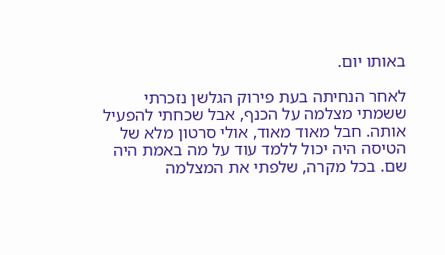באותו יום.

לאחר הנחיתה בעת פירוק הגלשן נזכרתי ששמתי מצלמה על הכנף, אבל שכחתי להפעיל אותה. חבל מאוד מאוד, אולי סרטון מלא של הטיסה היה יכול ללמד עוד על מה באמת היה שם. בכל מקרה, שלפתי את המצלמה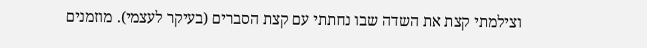וצילמתי קצת את השדה שבו נחתתי עם קצת הסברים (בעיקר לעצמי). מוזמנים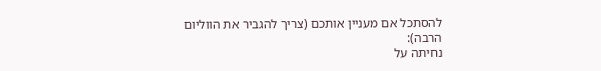להסתכל אם מעניין אותכם (צריך להגביר את הווליום הרבה):
נחיתה על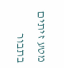מטע זיתים בתבור